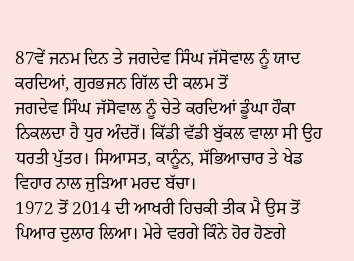87ਵੇਂ ਜਨਮ ਦਿਨ ਤੇ ਜਗਦੇਵ ਸਿੰਘ ਜੱਸੋਵਾਲ ਨੂੰ ਯਾਦ ਕਰਦਿਆਂ, ਗੁਰਭਜਨ ਗਿੱਲ ਦੀ ਕਲਮ ਤੋਂ
ਜਗਦੇਵ ਸਿੰਘ ਜੱਸੋਵਾਲ ਨੂੰ ਚੇਤੇ ਕਰਦਿਆਂ ਡੂੰਘਾ ਹੌਕਾ ਨਿਕਲਦਾ ਹੈ ਧੁਰ ਅੰਦਰੋਂ। ਕਿੱਡੀ ਵੱਡੀ ਬੁੱਕਲ ਵਾਲਾ ਸੀ ਉਹ ਧਰਤੀ ਪੁੱਤਰ। ਸਿਆਸਤ, ਕਾਨੂੰਨ, ਸੱਭਿਆਚਾਰ ਤੇ ਖੇਡ ਵਿਹਾਰ ਨਾਲ ਜੁੜਿਆ ਮਰਦ ਬੱਚਾ।
1972 ਤੋਂ 2014 ਦੀ ਆਖਰੀ ਹਿਚਕੀ ਤੀਕ ਮੈ ਉਸ ਤੋਂ ਪਿਆਰ ਦੁਲਾਰ ਲਿਆ। ਮੇਰੇ ਵਰਗੇ ਕਿੰਨੇ ਹੋਰ ਹੋਣਗੇ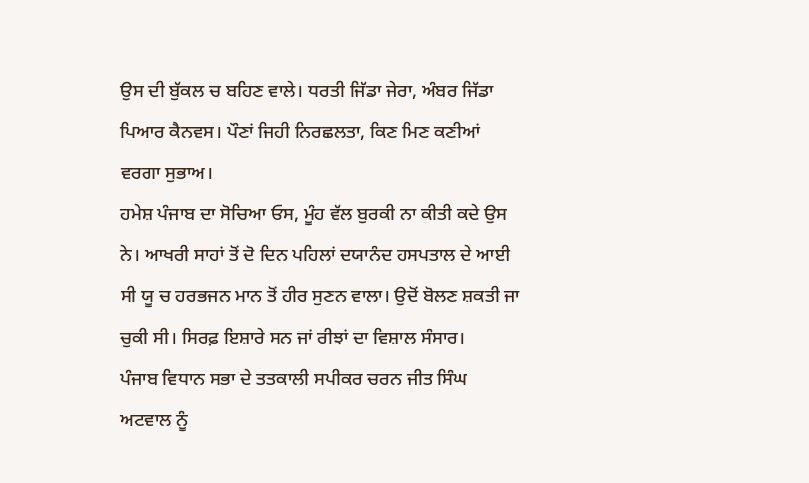ਉਸ ਦੀ ਬੁੱਕਲ ਚ ਬਹਿਣ ਵਾਲੇ। ਧਰਤੀ ਜਿੱਡਾ ਜੇਰਾ, ਅੰਬਰ ਜਿੱਡਾ ਪਿਆਰ ਕੈਨਵਸ। ਪੌਣਾਂ ਜਿਹੀ ਨਿਰਛਲਤਾ, ਕਿਣ ਮਿਣ ਕਣੀਆਂ ਵਰਗਾ ਸੁਭਾਅ।
ਹਮੇਸ਼ ਪੰਜਾਬ ਦਾ ਸੋਚਿਆ ਓਸ, ਮੂੰਹ ਵੱਲ ਬੁਰਕੀ ਨਾ ਕੀਤੀ ਕਦੇ ਉਸ ਨੇ। ਆਖਰੀ ਸਾਹਾਂ ਤੋਂ ਦੋ ਦਿਨ ਪਹਿਲਾਂ ਦਯਾਨੰਦ ਹਸਪਤਾਲ ਦੇ ਆਈ ਸੀ ਯੂ ਚ ਹਰਭਜਨ ਮਾਨ ਤੋਂ ਹੀਰ ਸੁਣਨ ਵਾਲਾ। ਉਦੋਂ ਬੋਲਣ ਸ਼ਕਤੀ ਜਾ ਚੁਕੀ ਸੀ। ਸਿਰਫ਼ ਇਸ਼ਾਰੇ ਸਨ ਜਾਂ ਰੀਝਾਂ ਦਾ ਵਿਸ਼ਾਲ ਸੰਸਾਰ।
ਪੰਜਾਬ ਵਿਧਾਨ ਸਭਾ ਦੇ ਤਤਕਾਲੀ ਸਪੀਕਰ ਚਰਨ ਜੀਤ ਸਿੰਘ ਅਟਵਾਲ ਨੂੰ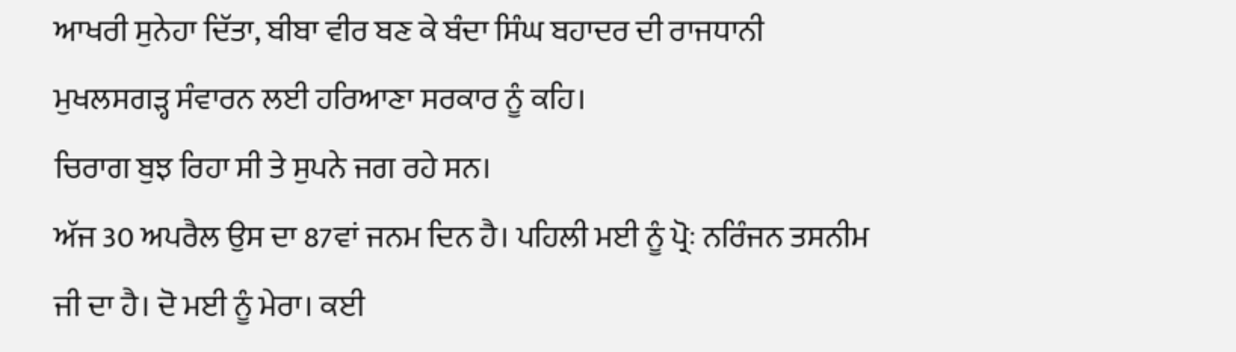ਆਖਰੀ ਸੁਨੇਹਾ ਦਿੱਤਾ, ਬੀਬਾ ਵੀਰ ਬਣ ਕੇ ਬੰਦਾ ਸਿੰਘ ਬਹਾਦਰ ਦੀ ਰਾਜਧਾਨੀ ਮੁਖਲਸਗੜ੍ਹ ਸੰਵਾਰਨ ਲਈ ਹਰਿਆਣਾ ਸਰਕਾਰ ਨੂੰ ਕਹਿ।
ਚਿਰਾਗ ਬੁਝ ਰਿਹਾ ਸੀ ਤੇ ਸੁਪਨੇ ਜਗ ਰਹੇ ਸਨ।
ਅੱਜ 30 ਅਪਰੈਲ ਉਸ ਦਾ 87ਵਾਂ ਜਨਮ ਦਿਨ ਹੈ। ਪਹਿਲੀ ਮਈ ਨੂੰ ਪ੍ਰੋਃ ਨਰਿੰਜਨ ਤਸਨੀਮ ਜੀ ਦਾ ਹੈ। ਦੋ ਮਈ ਨੂੰ ਮੇਰਾ। ਕਈ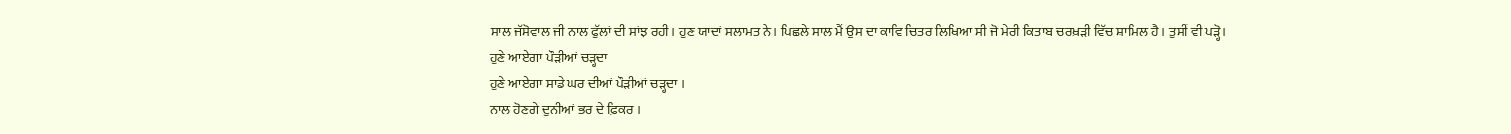ਸਾਲ ਜੱਸੋਵਾਲ ਜੀ ਨਾਲ ਫੁੱਲਾਂ ਦੀ ਸਾਂਝ ਰਹੀ। ਹੁਣ ਯਾਦਾਂ ਸਲਾਮਤ ਨੇ। ਪਿਛਲੇ ਸਾਲ ਮੈਂ ਉਸ ਦਾ ਕਾਵਿ ਚਿਤਰ ਲਿਖਿਆ ਸੀ ਜੋ ਮੇਰੀ ਕਿਤਾਬ ਚਰਖ਼ੜੀ ਵਿੱਚ ਸ਼ਾਮਿਲ ਹੈ। ਤੁਸੀਂ ਵੀ ਪੜ੍ਹੋ।
ਹੁਣੇ ਆਏਗਾ ਪੌੜੀਆਂ ਚੜ੍ਹਦਾ
ਹੁਣੇ ਆਏਗਾ ਸਾਡੇ ਘਰ ਦੀਆਂ ਪੌੜੀਆਂ ਚੜ੍ਹਦਾ ।
ਨਾਲ ਹੋਣਗੇ ਦੁਨੀਆਂ ਭਰ ਦੇ ਫ਼ਿਕਰ ।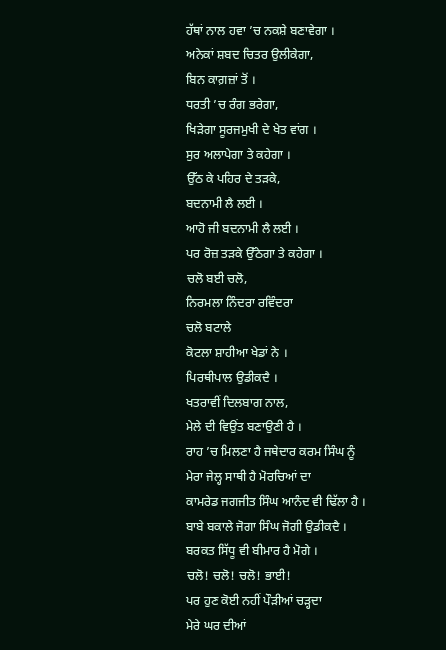ਹੱਥਾਂ ਨਾਲ ਹਵਾ ’ਚ ਨਕਸ਼ੇ ਬਣਾਵੇਗਾ ।
ਅਨੇਕਾਂ ਸ਼ਬਦ ਚਿਤਰ ਉਲੀਕੇਗਾ,
ਬਿਨ ਕਾਗ਼ਜ਼ਾਂ ਤੋਂ ।
ਧਰਤੀ ’ਚ ਰੰਗ ਭਰੇਗਾ,
ਖਿੜੇਗਾ ਸੂਰਜਮੁਖੀ ਦੇ ਖੇਤ ਵਾਂਗ ।
ਸੁਰ ਅਲਾਪੇਗਾ ਤੇ ਕਹੇਗਾ ।
ਉੱਠ ਕੇ ਪਹਿਰ ਦੇ ਤੜਕੇ,
ਬਦਨਾਮੀ ਲੈ ਲਈ ।
ਆਹੋ ਜੀ ਬਦਨਾਮੀ ਲੈ ਲਈ ।
ਪਰ ਰੋਜ਼ ਤੜਕੇ ਉੱਠੇਗਾ ਤੇ ਕਹੇਗਾ ।
ਚਲੋ ਬਈ ਚਲੋ,
ਨਿਰਮਲਾ ਨਿੰਦਰਾ ਰਵਿੰਦਰਾ
ਚਲੋ ਬਟਾਲੇ
ਕੋਟਲਾ ਸ਼ਾਹੀਆ ਖੇਡਾਂ ਨੇ ।
ਪਿਰਥੀਪਾਲ ਉਡੀਕਦੈ ।
ਖਤਰਾਵੀਂ ਦਿਲਬਾਗ ਨਾਲ,
ਮੇਲੇ ਦੀ ਵਿਉਂਤ ਬਣਾਉਣੀ ਹੈ ।
ਰਾਹ ’ਚ ਮਿਲਣਾ ਹੈ ਜਥੇਦਾਰ ਕਰਮ ਸਿੰਘ ਨੂੰ
ਮੇਰਾ ਜੇਲ੍ਹ ਸਾਥੀ ਹੈ ਮੋਰਚਿਆਂ ਦਾ
ਕਾਮਰੇਡ ਜਗਜੀਤ ਸਿੰਘ ਆਨੰਦ ਵੀ ਢਿੱਲਾ ਹੈ ।
ਬਾਬੇ ਬਕਾਲੇ ਜੋਗਾ ਸਿੰਘ ਜੋਗੀ ਉਡੀਕਦੈ ।
ਬਰਕਤ ਸਿੱਧੂ ਵੀ ਬੀਮਾਰ ਹੈ ਮੋਗੇ ।
ਚਲੋ! ਚਲੋ! ਚਲੋ! ਭਾਈ!
ਪਰ ਹੁਣ ਕੋਈ ਨਹੀਂ ਪੌੜੀਆਂ ਚੜ੍ਹਦਾ
ਮੇਰੇ ਘਰ ਦੀਆਂ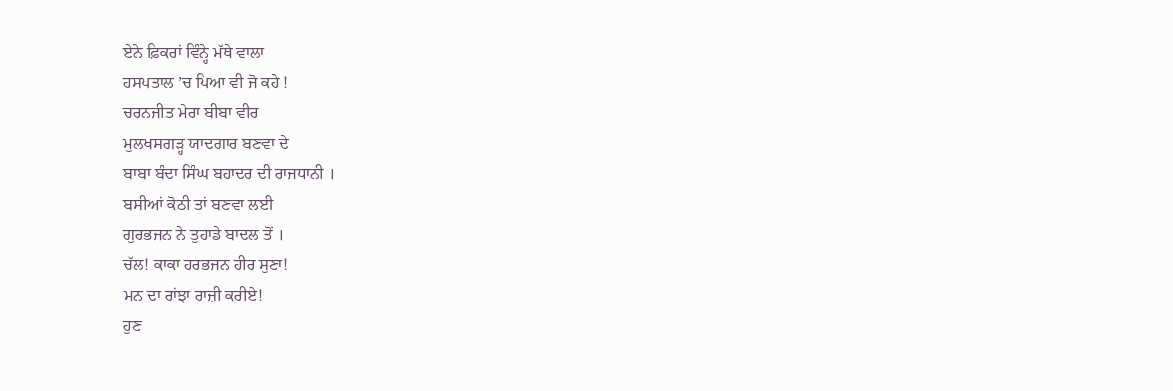ਏਨੇ ਫ਼ਿਕਰਾਂ ਵਿੰਨ੍ਹੇ ਮੱਥੇ ਵਾਲਾ
ਹਸਪਤਾਲ ’ਚ ਪਿਆ ਵੀ ਜੋ ਕਹੇ !
ਚਰਨਜੀਤ ਮੇਰਾ ਬੀਬਾ ਵੀਰ
ਮੁਲਖਸਗੜ੍ਹ ਯਾਦਗਾਰ ਬਣਵਾ ਦੇ
ਬਾਬਾ ਬੰਦਾ ਸਿੰਘ ਬਹਾਦਰ ਦੀ ਰਾਜਧਾਨੀ ।
ਬਸੀਆਂ ਕੋਠੀ ਤਾਂ ਬਣਵਾ ਲਈ
ਗੁਰਭਜਨ ਨੇ ਤੁਹਾਡੇ ਬਾਦਲ ਤੋਂ ।
ਚੱਲ! ਕਾਕਾ ਹਰਭਜਨ ਹੀਰ ਸੁਣਾ!
ਮਨ ਦਾ ਰਾਂਝਾ ਰਾਜ਼ੀ ਕਰੀਏ!
ਹੁਣ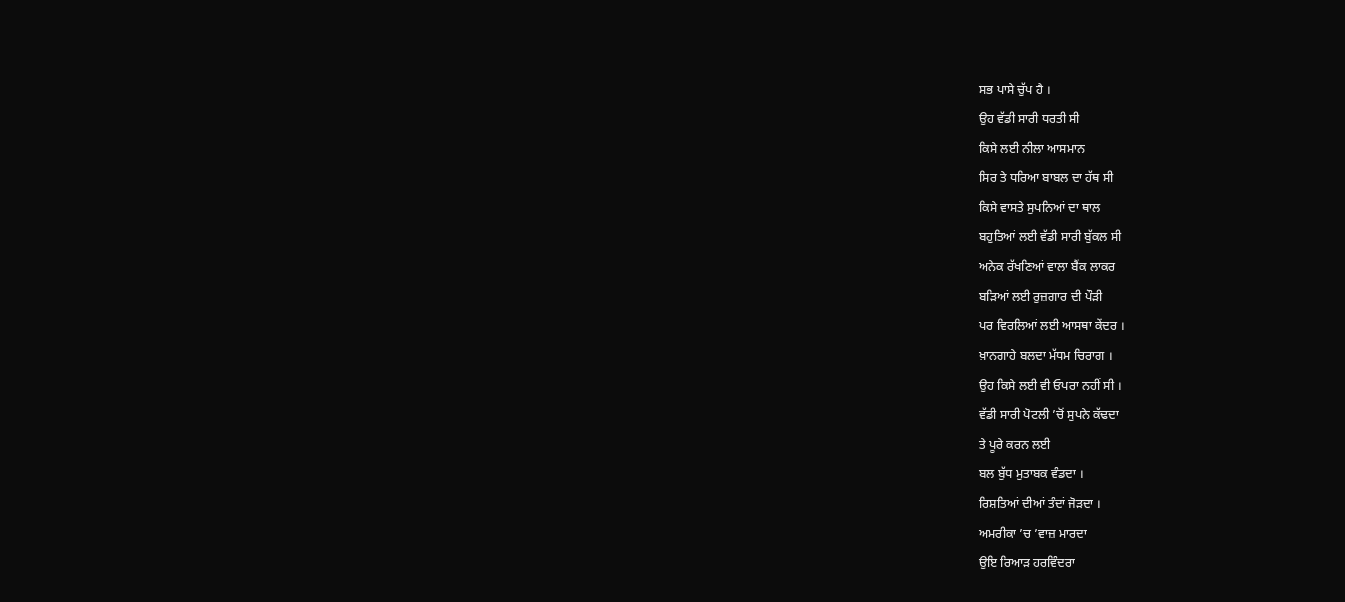ਸਭ ਪਾਸੇ ਚੁੱਪ ਹੈ ।
ਉਹ ਵੱਡੀ ਸਾਰੀ ਧਰਤੀ ਸੀ
ਕਿਸੇ ਲਈ ਨੀਲਾ ਆਸਮਾਨ
ਸਿਰ ਤੇ ਧਰਿਆ ਬਾਬਲ ਦਾ ਹੱਥ ਸੀ
ਕਿਸੇ ਵਾਸਤੇ ਸੁਪਨਿਆਂ ਦਾ ਥਾਲ
ਬਹੁਤਿਆਂ ਲਈ ਵੱਡੀ ਸਾਰੀ ਬੁੱਕਲ ਸੀ
ਅਨੇਕ ਰੱਖਣਿਆਂ ਵਾਲਾ ਬੈਂਕ ਲਾਕਰ
ਬੜਿਆਂ ਲਈ ਰੁਜ਼ਗਾਰ ਦੀ ਪੌੜੀ
ਪਰ ਵਿਰਲਿਆਂ ਲਈ ਆਸਥਾ ਕੇਂਦਰ ।
ਖ਼ਾਨਗਾਹੇ ਬਲਦਾ ਮੱਧਮ ਚਿਰਾਗ ।
ਉਹ ਕਿਸੇ ਲਈ ਵੀ ਓਪਰਾ ਨਹੀਂ ਸੀ ।
ਵੱਡੀ ਸਾਰੀ ਪੋਟਲੀ ’ਚੋਂ ਸੁਪਨੇ ਕੱਢਦਾ
ਤੇ ਪੂਰੇ ਕਰਨ ਲਈ
ਬਲ ਬੁੱਧ ਮੁਤਾਬਕ ਵੰਡਦਾ ।
ਰਿਸ਼ਤਿਆਂ ਦੀਆਂ ਤੰਦਾਂ ਜੋੜਦਾ ।
ਅਮਰੀਕਾ ’ਚ ’ਵਾਜ਼ ਮਾਰਦਾ
ਉਇ ਰਿਆੜ ਹਰਵਿੰਦਰਾ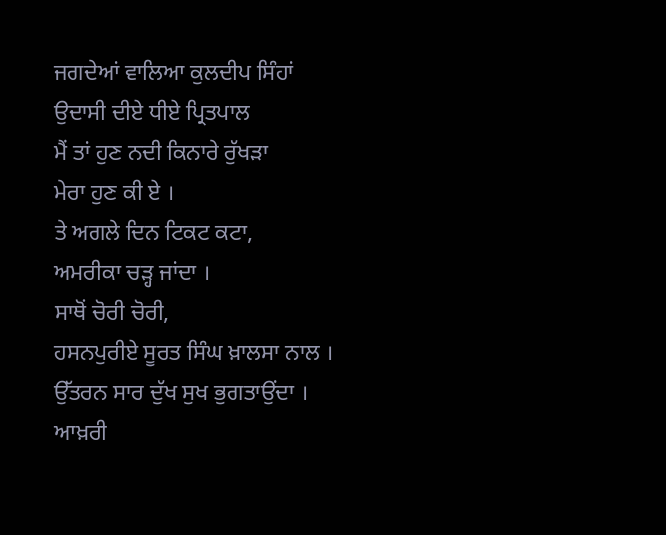ਜਗਦੇਆਂ ਵਾਲਿਆ ਕੁਲਦੀਪ ਸਿੰਹਾਂ
ਉਦਾਸੀ ਦੀਏ ਧੀਏ ਪ੍ਰਿਤਪਾਲ
ਮੈਂ ਤਾਂ ਹੁਣ ਨਦੀ ਕਿਨਾਰੇ ਰੁੱਖੜਾ
ਮੇਰਾ ਹੁਣ ਕੀ ਏ ।
ਤੇ ਅਗਲੇ ਦਿਨ ਟਿਕਟ ਕਟਾ,
ਅਮਰੀਕਾ ਚੜ੍ਹ ਜਾਂਦਾ ।
ਸਾਥੋਂ ਚੋਰੀ ਚੋਰੀ,
ਹਸਨਪੁਰੀਏ ਸੂਰਤ ਸਿੰਘ ਖ਼ਾਲਸਾ ਨਾਲ ।
ਉੱਤਰਨ ਸਾਰ ਦੁੱਖ ਸੁਖ ਭੁਗਤਾਉਂਦਾ ।
ਆਖ਼ਰੀ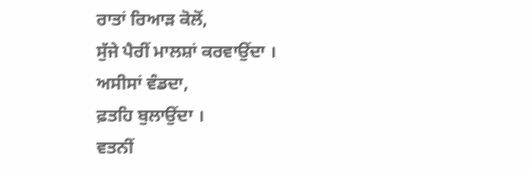ਰਾਤਾਂ ਰਿਆੜ ਕੋਲੋਂ,
ਸੁੱਜੇ ਪੈਰੀਂ ਮਾਲਸ਼ਾਂ ਕਰਵਾਉਂਦਾ ।
ਅਸੀਸਾਂ ਵੰਡਦਾ,
ਫ਼ਤਹਿ ਬੁਲਾਉਂਦਾ ।
ਵਤਨੀਂ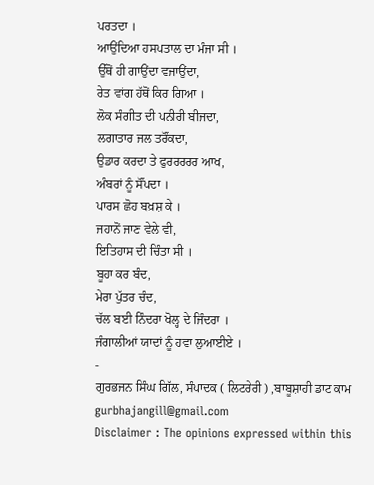ਪਰਤਦਾ ।
ਆਉਂਦਿਆ ਹਸਪਤਾਲ ਦਾ ਮੰਜਾ ਸੀ ।
ਉੱਥੋਂ ਹੀ ਗਾਉਂਦਾ ਵਜਾਉਂਦਾ,
ਰੇਤ ਵਾਂਗ ਹੱਥੋਂ ਕਿਰ ਗਿਆ ।
ਲੋਕ ਸੰਗੀਤ ਦੀ ਪਨੀਰੀ ਬੀਜਦਾ,
ਲਗਾਤਾਰ ਜਲ ਤਰੌਂਕਦਾ,
ਉਡਾਰ ਕਰਦਾ ਤੇ ਫੁਰਰਰਰਰ ਆਖ,
ਅੰਬਰਾਂ ਨੂੰ ਸੌਂਪਦਾ ।
ਪਾਰਸ ਛੋਹ ਬਖ਼ਸ਼ ਕੇ ।
ਜਹਾਨੋਂ ਜਾਣ ਵੇਲੇ ਵੀ,
ਇਤਿਹਾਸ ਦੀ ਚਿੰਤਾ ਸੀ ।
ਬੂਹਾ ਕਰ ਬੰਦ,
ਮੇਰਾ ਪੁੱਤਰ ਚੰਦ,
ਚੱਲ ਬਈ ਨਿੰਦਰਾ ਖੋਲ੍ਹ ਦੇ ਜਿੰਦਰਾ ।
ਜੰਗਾਲੀਆਂ ਯਾਦਾਂ ਨੂੰ ਹਵਾ ਲੁਆਈਏ ।
-
ਗੁਰਭਜਨ ਸਿੰਘ ਗਿੱਲ, ਸੰਪਾਦਕ ( ਲਿਟਰੇਰੀ ) ,ਬਾਬੂਸ਼ਾਹੀ ਡਾਟ ਕਾਮ
gurbhajangill@gmail.com
Disclaimer : The opinions expressed within this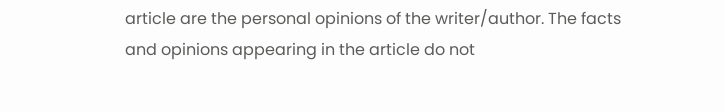article are the personal opinions of the writer/author. The facts and opinions appearing in the article do not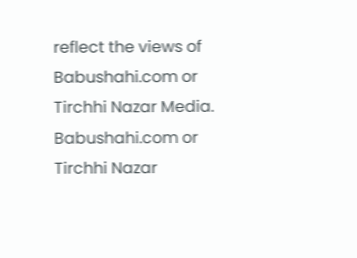reflect the views of Babushahi.com or Tirchhi Nazar Media. Babushahi.com or Tirchhi Nazar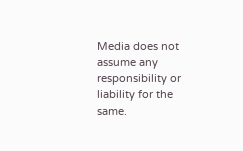Media does not assume any responsibility or liability for the same.